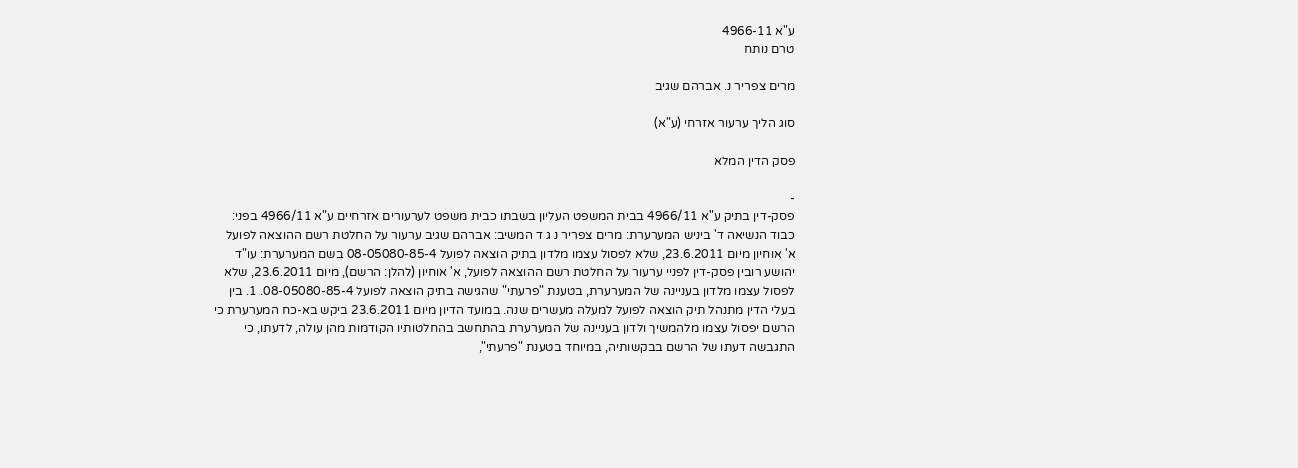ע"א 4966-11
טרם נותח

מרים צפריר נ. אברהם שגיב

סוג הליך ערעור אזרחי (ע"א)

פסק הדין המלא

-
פסק-דין בתיק ע"א 4966/11 בבית המשפט העליון בשבתו כבית משפט לערעורים אזרחיים ע"א 4966/11 בפני: כבוד הנשיאה ד' ביניש המערערת: מרים צפריר נ ג ד המשיב: אברהם שגיב ערעור על החלטת רשם ההוצאה לפועל א' אוחיון מיום 23.6.2011, שלא לפסול עצמו מלדון בתיק הוצאה לפועל 08-05080-85-4 בשם המערערת: עו"ד יהושע רובין פסק-דין לפניי ערעור על החלטת רשם ההוצאה לפועל, א' אוחיון (להלן: הרשם), מיום 23.6.2011, שלא לפסול עצמו מלדון בעניינה של המערערת, בטענת "פרעתי" שהגישה בתיק הוצאה לפועל 08-05080-85-4. 1. בין בעלי הדין מתנהל תיק הוצאה לפועל למעלה מעשרים שנה. במועד הדיון מיום 23.6.2011 ביקש בא-כח המערערת כי הרשם יפסול עצמו מלהמשיך ולדון בעניינה של המערערת בהתחשב בהחלטותיו הקודמות מהן עולה, לדעתו, כי התגבשה דעתו של הרשם בבקשותיה, במיוחד בטענת "פרעתי",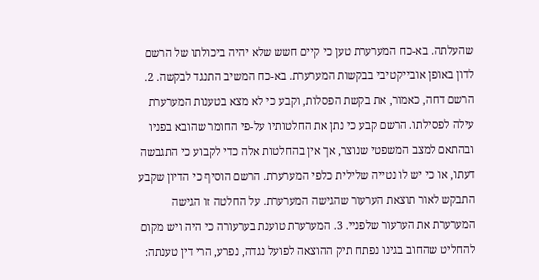שהעלתה. בא-כח המערערת טען כי קיים חשש שלא יהיה ביכולתו של הרשם לדון באופן אובייקטיבי בבקשות המערערת. בא-כח המשיב התנגד לבקשה. 2. הרשם דחה, כאמור, את בקשת הפסלות, וקבע כי לא מצא בטענות המערערת עילה לפסילתו. הרשם קבע כי נתן את החלטותיו על-פי החומר שהובא בפניו ובהתאם למצב המשפטי שנוצר, אך אין בהחלטות אלה כדי לקבוע כי התגבשה דעתו, או כי יש לו נטייה שלילית כלפי המערערת. הרשם הוסיף כי הדיון שקבע התבקש לאור תוצאת הערעור שהגישה המערערת. על החלטה זו הגישה המערערת את הערעור שלפניי. 3. המערערת טוענת בערעורה כי היה ויש מקום להחליט שהחוב בגינו נפתח תיק ההוצאה לפועל נגדה, נפרע, הרי דין טענתה: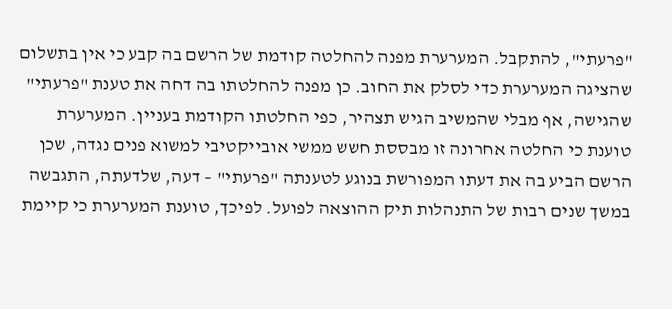"פרעתי", להתקבל. המערערת מפנה להחלטה קודמת של הרשם בה קבע כי אין בתשלום שהציגה המערערת כדי לסלק את החוב. כן מפנה להחלטתו בה דחה את טענת "פרעתי" שהגישה, אף מבלי שהמשיב הגיש תצהיר, כפי החלטתו הקודמת בעניין. המערערת טוענת כי החלטה אחרונה זו מבססת חשש ממשי אובייקטיבי למשוא פנים נגדה, שכן הרשם הביע בה את דעתו המפורשת בנוגע לטענתה "פרעתי" – דעה, שלדעתה, התגבשה במשך שנים רבות של התנהלות תיק ההוצאה לפועל. לפיכך, טוענת המערערת כי קיימת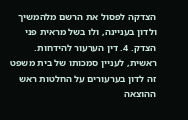הצדקה לפסול את הרשם מלהמשיך ולדון בעניינה, ולו בשל מראית פני הצדק. 4. דין הערעור להידחות. ראשית, לעניין סמכותו של בית משפט זה לדון בערעורים על החלטות ראש ההוצאה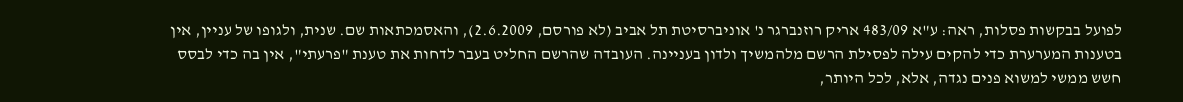לפועל בבקשות פסלות, ראה: ע"א 483/09 אריק רוזנברגר נ' אוניברסיטת תל אביב (לא פורסם, 2.6.2009), והאסמכתאות שם. שנית, ולגופו של עניין, אין בטענות המערערת כדי להקים עילה לפסילת הרשם מלהמשיך ולדון בעניינה. העובדה שהרשם החליט בעבר לדחות את טענת "פרעתי", אין בה כדי לבסס חשש ממשי למשוא פנים נגדה, אלא, לכל היותר,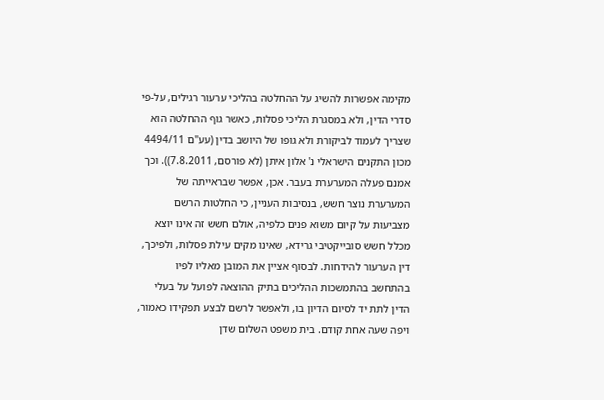מקימה אפשרות להשיג על ההחלטה בהליכי ערעור רגילים, על-פי סדרי הדין, ולא במסגרת הליכי פסלות, כאשר גוף ההחלטה הוא שצריך לעמוד לביקורת ולא גופו של היושב בדין (עע"ם 4494/11 מכון התקנים הישראלי נ' אלון איתן (לא פורסם, 7.8.2011)). וכך אמנם פעלה המערערת בעבר. אכן, אפשר שבראייתה של המערערת נוצר חשש, בנסיבות העניין, כי החלטות הרשם מצביעות על קיום משוא פנים כלפיה, אולם חשש זה אינו יוצא מכלל חשש סובייקטיבי גרידא, שאינו מקים עילת פסלות, ולפיכך, דין הערעור להידחות. לבסוף אציין את המובן מאליו לפיו בהתחשב בהתמשכות ההליכים בתיק ההוצאה לפועל על בעלי הדין לתת יד לסיום הדיון בו, ולאפשר לרשם לבצע תפקידו כאמור, ויפה שעה אחת קודם. בית משפט השלום שדן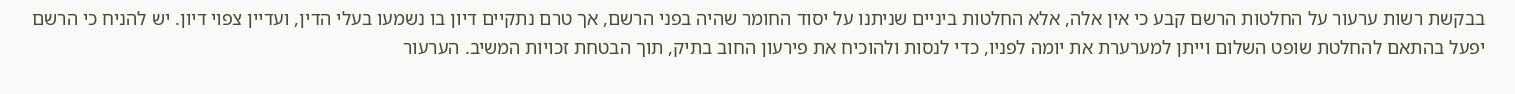בבקשת רשות ערעור על החלטות הרשם קבע כי אין אלה, אלא החלטות ביניים שניתנו על יסוד החומר שהיה בפני הרשם, אך טרם נתקיים דיון בו נשמעו בעלי הדין, ועדיין צפוי דיון. יש להניח כי הרשם יפעל בהתאם להחלטת שופט השלום וייתן למערערת את יומה לפניו, כדי לנסות ולהוכיח את פירעון החוב בתיק, תוך הבטחת זכויות המשיב. הערעור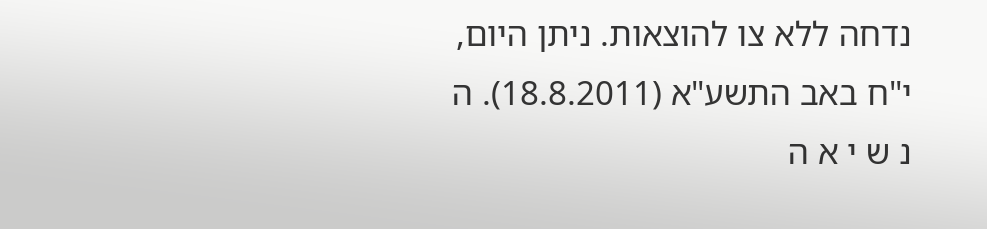נדחה ללא צו להוצאות. ניתן היום, י"ח באב התשע"א (18.8.2011). ה נ ש י א ה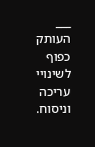___ העותק כפוף לשינויי עריכה וניסוח.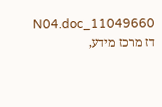11049660_N04.doc דז מרכז מידע,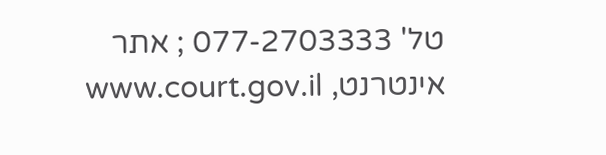טל' 077-2703333 ; אתר אינטרנט, www.court.gov.il